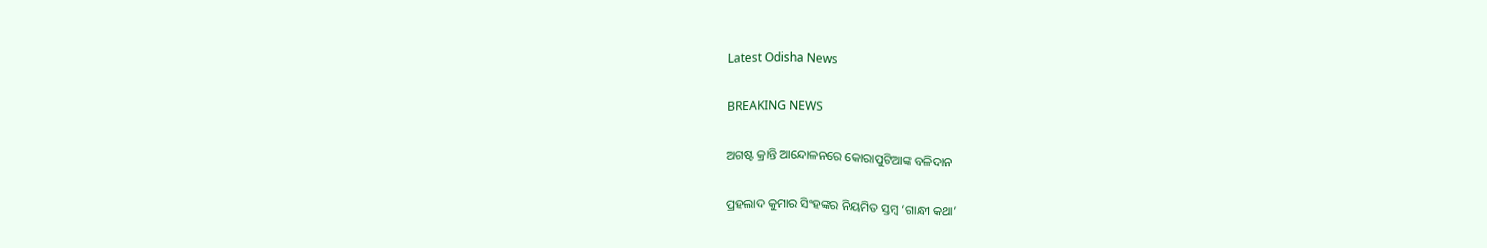Latest Odisha News

BREAKING NEWS

ଅଗଷ୍ଟ କ୍ରାନ୍ତି ଆନ୍ଦୋଳନରେ କୋରାପୁଟିଆଙ୍କ ବଳିଦାନ

ପ୍ରହଲାଦ କୁମାର ସିଂହଙ୍କର ନିୟମିତ ସ୍ତମ୍ବ ‘ଗାନ୍ଧୀ କଥା’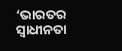‘ଭାରତର ସ୍ୱାଧୀନତା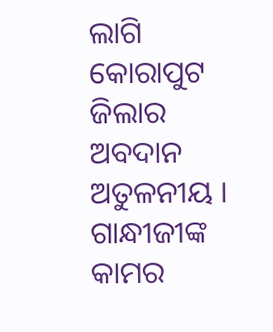ଲାଗି କୋରାପୁଟ ଜିଲାର ଅବଦାନ ଅତୁଳନୀୟ । ଗାନ୍ଧୀଜୀଙ୍କ କାମର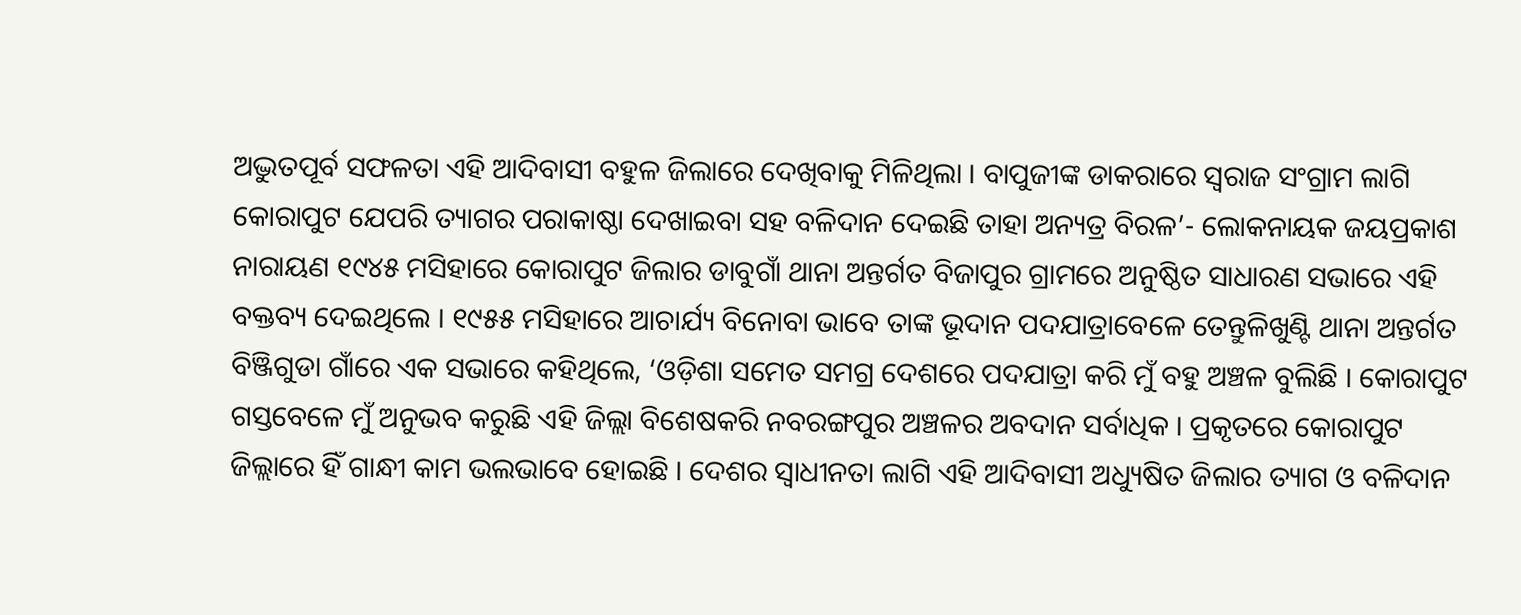ଅଦ୍ଭୁତପୂର୍ବ ସଫଳତା ଏହି ଆଦିବାସୀ ବହୁଳ ଜିଲାରେ ଦେଖିବାକୁ ମିଳିଥିଲା । ବାପୁଜୀଙ୍କ ଡାକରାରେ ସ୍ୱରାଜ ସଂଗ୍ରାମ ଲାଗି କୋରାପୁଟ ଯେପରି ତ୍ୟାଗର ପରାକାଷ୍ଠା ଦେଖାଇବା ସହ ବଳିଦାନ ଦେଇଛି ତାହା ଅନ୍ୟତ୍ର ବିରଳ’- ଲୋକନାୟକ ଜୟପ୍ରକାଶ ନାରାୟଣ ୧୯୪୫ ମସିହାରେ କୋରାପୁଟ ଜିଲାର ଡାବୁଗାଁ ଥାନା ଅନ୍ତର୍ଗତ ବିଜାପୁର ଗ୍ରାମରେ ଅନୁଷ୍ଠିତ ସାଧାରଣ ସଭାରେ ଏହି ବକ୍ତବ୍ୟ ଦେଇଥିଲେ । ୧୯୫୫ ମସିହାରେ ଆଚାର୍ଯ୍ୟ ବିନୋବା ଭାବେ ତାଙ୍କ ଭୂଦାନ ପଦଯାତ୍ରାବେଳେ ତେନ୍ତୁଳିଖୁଣ୍ଟି ଥାନା ଅନ୍ତର୍ଗତ ବିଞ୍ଜିଗୁଡା ଗାଁରେ ଏକ ସଭାରେ କହିଥିଲେ, ‘ଓଡ଼ିଶା ସମେତ ସମଗ୍ର ଦେଶରେ ପଦଯାତ୍ରା କରି ମୁଁ ବହୁ ଅଞ୍ଚଳ ବୁଲିଛି । କୋରାପୁଟ ଗସ୍ତବେଳେ ମୁଁ ଅନୁଭବ କରୁଛି ଏହି ଜିଲ୍ଲା ବିଶେଷକରି ନବରଙ୍ଗପୁର ଅଞ୍ଚଳର ଅବଦାନ ସର୍ବାଧିକ । ପ୍ରକୃତରେ କୋରାପୁଟ ଜିଲ୍ଲାରେ ହିଁ ଗାନ୍ଧୀ କାମ ଭଲଭାବେ ହୋଇଛି । ଦେଶର ସ୍ୱାଧୀନତା ଲାଗି ଏହି ଆଦିବାସୀ ଅଧ୍ୟୁଷିତ ଜିଲାର ତ୍ୟାଗ ଓ ବଳିଦାନ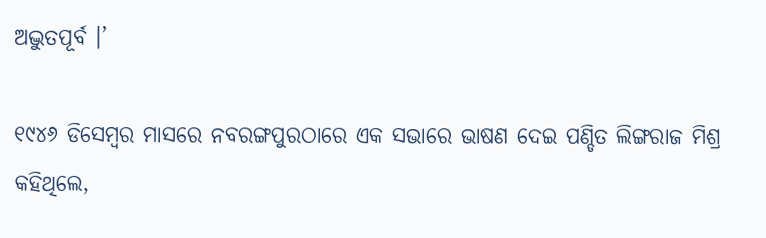ଅଦ୍ଭୁତପୂର୍ବ ।’

୧୯୪୬ ଡିସେମ୍ବର ମାସରେ ନବରଙ୍ଗପୁରଠାରେ ଏକ ସଭାରେ ଭାଷଣ ଦେଇ ପଣ୍ଡିତ ଲିଙ୍ଗରାଜ ମିଶ୍ର କହିଥିଲେ,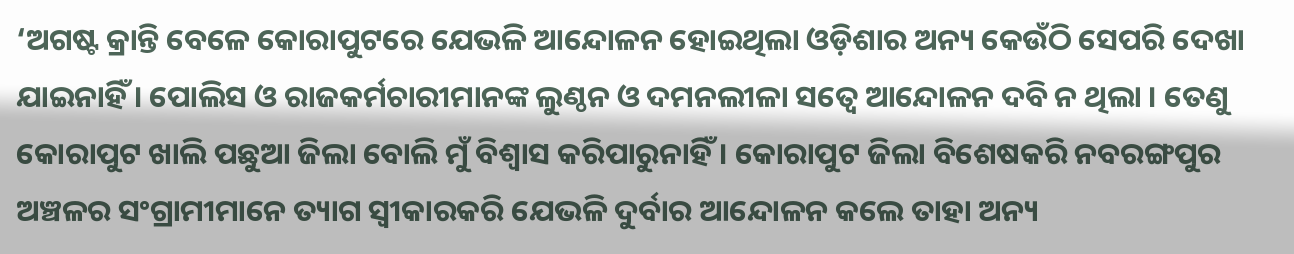‘ଅଗଷ୍ଟ କ୍ରାନ୍ତି ବେଳେ କୋରାପୁଟରେ ଯେଭଳି ଆନ୍ଦୋଳନ ହୋଇଥିଲା ଓଡ଼ିଶାର ଅନ୍ୟ କେଉଁଠି ସେପରି ଦେଖା ଯାଇନାହିଁ । ପୋଲିସ ଓ ରାଜକର୍ମଚାରୀମାନଙ୍କ ଲୁଣ୍ଠନ ଓ ଦମନଲୀଳା ସତ୍ୱେ ଆନ୍ଦୋଳନ ଦବି ନ ଥିଲା । ତେଣୁ କୋରାପୁଟ ଖାଲି ପଛୁଆ ଜିଲା ବୋଲି ମୁଁ ବିଶ୍ୱାସ କରିପାରୁନାହିଁ । କୋରାପୁଟ ଜିଲା ବିଶେଷକରି ନବରଙ୍ଗପୁର ଅଞ୍ଚଳର ସଂଗ୍ରାମୀମାନେ ତ୍ୟାଗ ସ୍ୱୀକାରକରି ଯେଭଳି ଦୁର୍ବାର ଆନ୍ଦୋଳନ କଲେ ତାହା ଅନ୍ୟ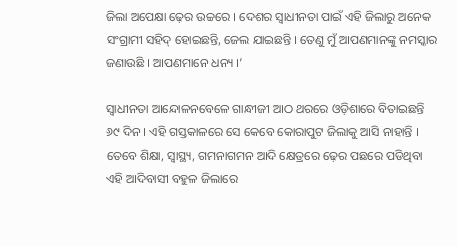ଜିଲା ଅପେକ୍ଷା ଢ଼େର ଉଚ୍ଚରେ । ଦେଶର ସ୍ୱାଧୀନତା ପାଇଁ ଏହି ଜିଲାରୁ ଅନେକ ସଂଗ୍ରାମୀ ସହିଦ୍ ହୋଇଛନ୍ତି, ଜେଲ ଯାଇଛନ୍ତି । ତେଣୁ ମୁଁ ଆପଣମାନଙ୍କୁ ନମସ୍କାର ଜଣାଉଛି । ଆପଣମାନେ ଧନ୍ୟ ।’

ସ୍ୱାଧୀନତା ଆନ୍ଦୋଳନବେଳେ ଗାନ୍ଧୀଜୀ ଆଠ ଥରରେ ଓଡ଼ିଶାରେ ବିତାଇଛନ୍ତି ୬୯ ଦିନ । ଏହି ଗସ୍ତକାଳରେ ସେ କେବେ କୋରାପୁଟ ଜିଲାକୁ ଆସି ନାହାନ୍ତି । ତେବେ ଶିକ୍ଷା, ସ୍ୱାସ୍ଥ୍ୟ, ଗମନାଗମନ ଆଦି କ୍ଷେତ୍ରରେ ଢ଼େର ପଛରେ ପଡିଥିବା ଏହି ଆଦିବାସୀ ବହୁଳ ଜିଲାରେ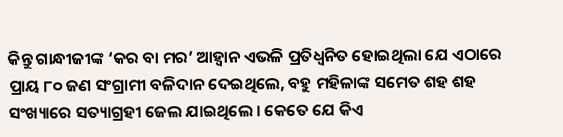କିନ୍ତୁ ଗାନ୍ଧୀଜୀଙ୍କ ‘କର ବା ମର’ ଆହ୍ୱାନ ଏଭଳି ପ୍ରତିଧ୍ୱନିତ ହୋଇଥିଲା ଯେ ଏଠାରେ ପ୍ରାୟ ୮୦ ଜଣ ସଂଗ୍ରାମୀ ବଳିଦାନ ଦେଇଥିଲେ, ବହୁ ମହିଳାଙ୍କ ସମେତ ଶହ ଶହ ସଂଖ୍ୟାରେ ସତ୍ୟାଗ୍ରହୀ ଜେଲ ଯାଇଥିଲେ । କେତେ ଯେ କିଏ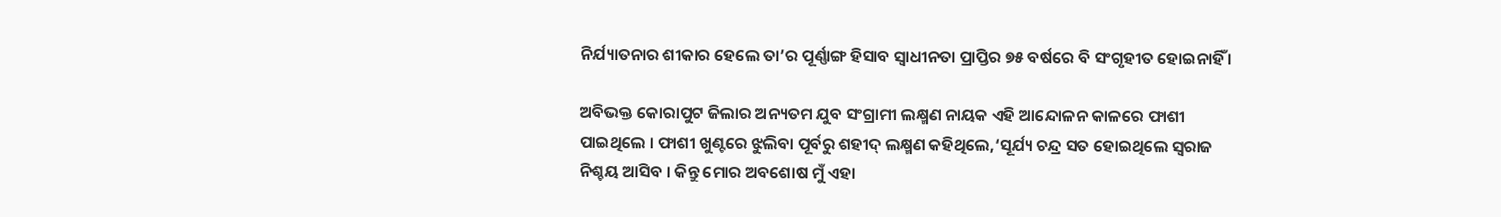ନିର୍ଯ୍ୟାତନାର ଶୀକାର ହେଲେ ତା’ର ପୂର୍ଣ୍ଣାଙ୍ଗ ହିସାବ ସ୍ୱାଧୀନତା ପ୍ରାପ୍ତିର ୭୫ ବର୍ଷରେ ବି ସଂଗୃହୀତ ହୋଇନାହିଁ ।

ଅବିଭକ୍ତ କୋରାପୁଟ ଜିଲାର ଅନ୍ୟତମ ଯୁବ ସଂଗ୍ରାମୀ ଲକ୍ଷ୍ମଣ ନାୟକ ଏହି ଆନ୍ଦୋଳନ କାଳରେ ଫାଶୀ ପାଇଥିଲେ । ଫାଶୀ ଖୁଣ୍ଟରେ ଝୁଲିବା ପୂର୍ବରୁ ଶହୀଦ୍ ଲକ୍ଷ୍ମଣ କହିଥିଲେ,‘ସୂର୍ଯ୍ୟ ଚନ୍ଦ୍ର ସତ ହୋଇଥିଲେ ସ୍ୱରାଜ ନିଶ୍ଚୟ ଆସିବ । କିନ୍ତୁ ମୋର ଅବଶୋଷ ମୁଁ ଏହା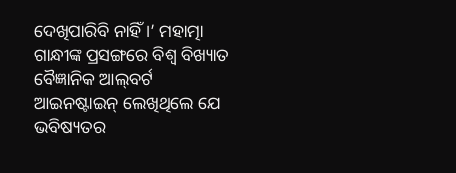ଦେଖିପାରିବି ନାହିଁ ।’ ମହାତ୍ମା ଗାନ୍ଧୀଙ୍କ ପ୍ରସଙ୍ଗରେ ବିଶ୍ୱ ବିଖ୍ୟାତ ବୈଜ୍ଞାନିକ ଆଲ୍‌ବର୍ଟ ଆଇନଷ୍ଟାଇନ୍ ଲେଖିଥିଲେ ଯେ ଭବିଷ୍ୟତର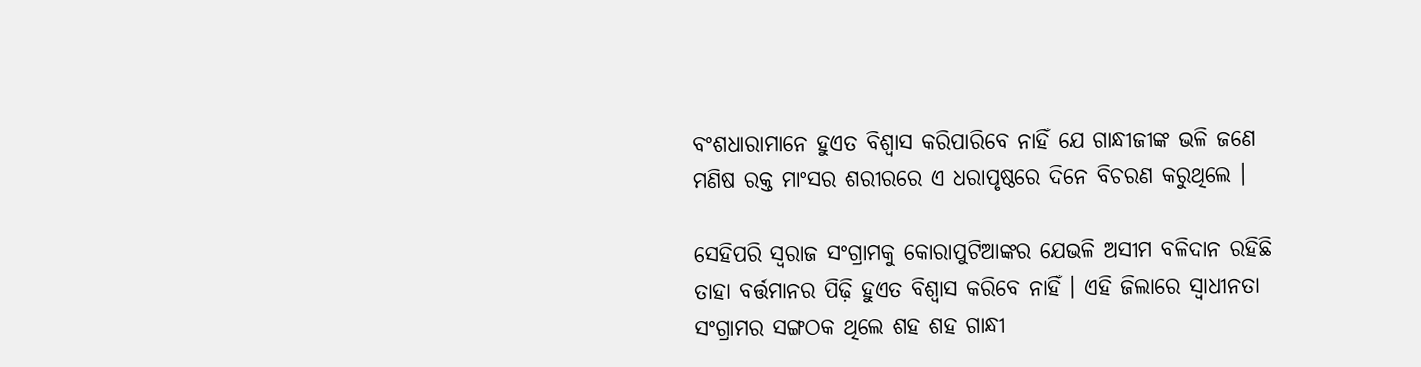ବଂଶଧାରାମାନେ ହୁଏତ ବିଶ୍ୱାସ କରିପାରିବେ ନାହିଁ ଯେ ଗାନ୍ଧୀଜୀଙ୍କ ଭଳି ଜଣେ ମଣିଷ ରକ୍ତ ମାଂସର ଶରୀରରେ ଏ ଧରାପୃଷ୍ଠରେ ଦିନେ ବିଚରଣ କରୁଥିଲେ ।

ସେହିପରି ସ୍ୱରାଜ ସଂଗ୍ରାମକୁ କୋରାପୁଟିଆଙ୍କର ଯେଭଳି ଅସୀମ ବଳିଦାନ ରହିଛି ତାହା ବର୍ତ୍ତମାନର ପିଢ଼ି ହୁଏତ ବିଶ୍ୱାସ କରିବେ ନାହିଁ । ଏହି ଜିଲାରେ ସ୍ୱାଧୀନତା ସଂଗ୍ରାମର ସଙ୍ଗଠକ ଥିଲେ ଶହ ଶହ ଗାନ୍ଧୀ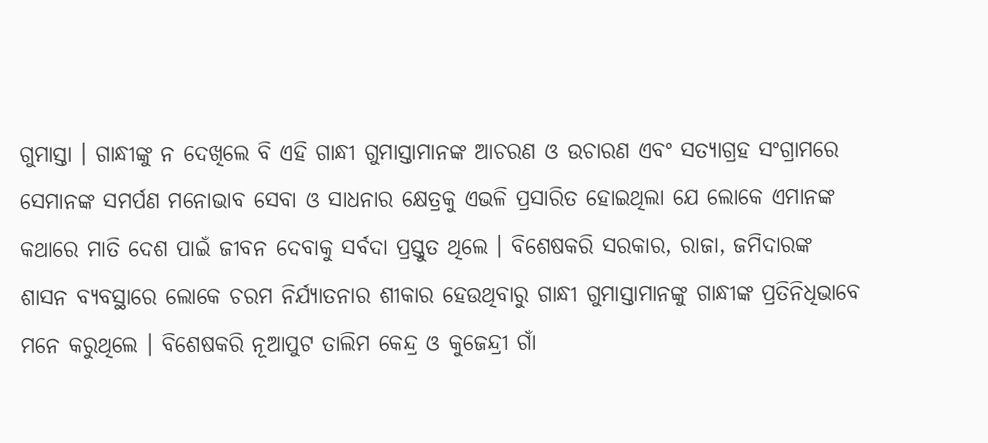ଗୁମାସ୍ତା । ଗାନ୍ଧୀଙ୍କୁ ନ ଦେଖିଲେ ବି ଏହି ଗାନ୍ଧୀ ଗୁମାସ୍ତାମାନଙ୍କ ଆଚରଣ ଓ ଉଚାରଣ ଏବଂ ସତ୍ୟାଗ୍ରହ ସଂଗ୍ରାମରେ ସେମାନଙ୍କ ସମର୍ପଣ ମନୋଭାବ ସେବା ଓ ସାଧନାର କ୍ଷେତ୍ରକୁ ଏଭଳି ପ୍ରସାରିତ ହୋଇଥିଲା ଯେ ଲୋକେ ଏମାନଙ୍କ କଥାରେ ମାତି ଦେଶ ପାଇଁ ଜୀବନ ଦେବାକୁ ସର୍ବଦା ପ୍ରସ୍ତୁତ ଥିଲେ । ବିଶେଷକରି ସରକାର, ରାଜା, ଜମିଦାରଙ୍କ ଶାସନ ବ୍ୟବସ୍ଥାରେ ଲୋକେ ଚରମ ନିର୍ଯ୍ୟାତନାର ଶୀକାର ହେଉଥିବାରୁ ଗାନ୍ଧୀ ଗୁମାସ୍ତାମାନଙ୍କୁ ଗାନ୍ଧୀଙ୍କ ପ୍ରତିନିଧିଭାବେ ମନେ କରୁଥିଲେ । ବିଶେଷକରି ନୂଆପୁଟ ତାଲିମ କେନ୍ଦ୍ର ଓ କୁଜେନ୍ଦ୍ରୀ ଗାଁ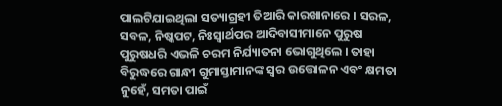ପାଲଟିଯାଇଥିଲା ସତ୍ୟାଗ୍ରହୀ ତିଆରି କାରଖାନାରେ । ସରଳ, ସବଳ, ନିଷ୍କପଟ, ନିଃସ୍ୱାର୍ଥପର ଆଦିବାସୀମାନେ ପୁରୁଷ ପୁରୁଷଧରି ଏଭଳି ଚରମ ନିର୍ଯ୍ୟାତନା ଭୋଗୁଥିଲେ । ତାହା ବିରୁଦ୍ଧରେ ଗାନ୍ଧୀ ଗୁମାସ୍ତାମାନଙ୍କ ସ୍ୱର ଉତ୍ତୋଳନ ଏବଂ କ୍ଷମତା ନୁହେଁ, ସମତା ପାଇଁ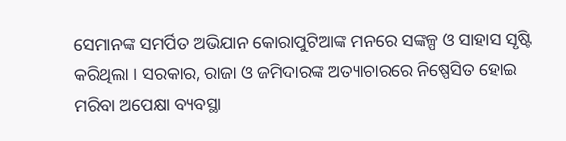ସେମାନଙ୍କ ସମର୍ପିତ ଅଭିଯାନ କୋରାପୁଟିଆଙ୍କ ମନରେ ସଙ୍କଳ୍ପ ଓ ସାହାସ ସୃଷ୍ଟି କରିଥିଲା । ସରକାର, ରାଜା ଓ ଜମିଦାରଙ୍କ ଅତ୍ୟାଚାରରେ ନିଷ୍ପେସିତ ହୋଇ ମରିବା ଅପେକ୍ଷା ବ୍ୟବସ୍ଥା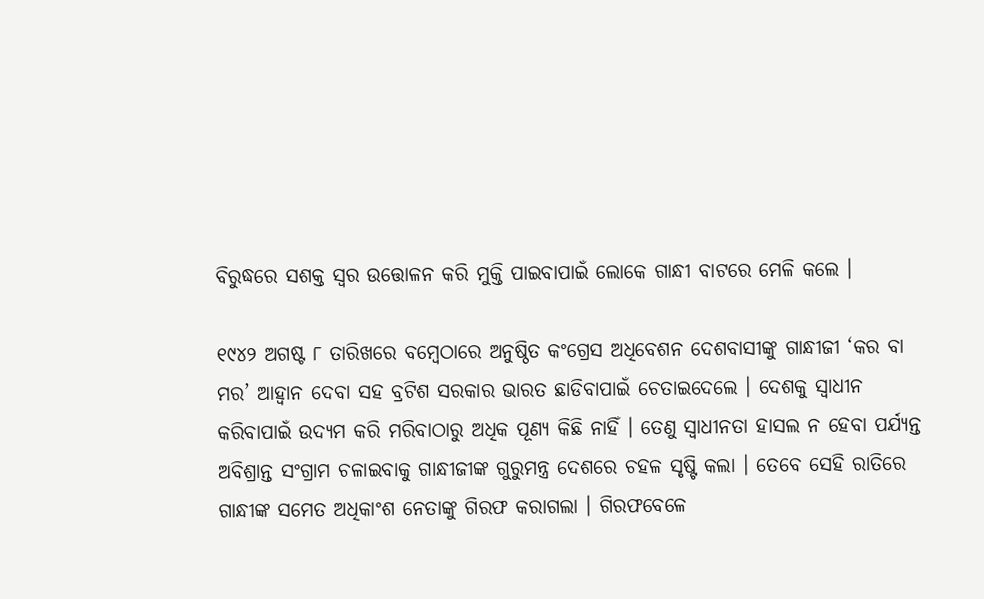ବିରୁଦ୍ଧରେ ସଶକ୍ତ ସ୍ୱର ଉତ୍ତୋଳନ କରି ମୁକ୍ତି ପାଇବାପାଇଁ ଲୋକେ ଗାନ୍ଧୀ ବାଟରେ ମେଳି କଲେ ।

୧୯୪୨ ଅଗଷ୍ଟ ୮ ତାରିଖରେ ବମ୍ବେଠାରେ ଅନୁଷ୍ଠିତ କଂଗ୍ରେସ ଅଧିବେଶନ ଦେଶବାସୀଙ୍କୁ ଗାନ୍ଧୀଜୀ ‘କର ବା ମର’ ଆହ୍ୱାନ ଦେବା ସହ ବ୍ରଟିଶ ସରକାର ଭାରତ ଛାଡିବାପାଇଁ ଚେତାଇଦେଲେ । ଦେଶକୁ ସ୍ୱାଧୀନ କରିବାପାଇଁ ଉଦ୍ୟମ କରି ମରିବାଠାରୁ ଅଧିକ ପୂଣ୍ୟ କିଛି ନାହିଁ । ତେଣୁ ସ୍ୱାଧୀନତା ହାସଲ ନ ହେବା ପର୍ଯ୍ୟନ୍ତ ଅବିଶ୍ରାନ୍ତ ସଂଗ୍ରାମ ଚଳାଇବାକୁ ଗାନ୍ଧୀଜୀଙ୍କ ଗୁରୁମନ୍ତ୍ର ଦେଶରେ ଚହଳ ସୃଷ୍ଟି କଲା । ତେବେ ସେହି ରାତିରେ ଗାନ୍ଧୀଙ୍କ ସମେତ ଅଧିକାଂଶ ନେତାଙ୍କୁ ଗିରଫ କରାଗଲା । ଗିରଫବେଳେ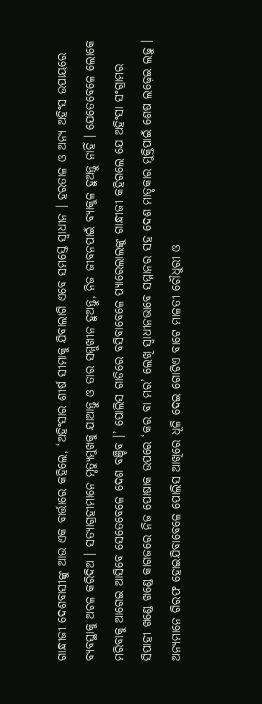ଗାନ୍ଧୀଜୀ ଦେଶବାସୀଙ୍କୁ ଆଉ ଏକ ବାର୍ତ୍ତାରେ କହିଲେ, ‘ଅହିଂସାର ଶୀର୍ଷ ସୀମାକୁ ଯିବାଲାଗି ଏବେ ସମସ୍ତେ ସ୍ୱାଧୀନ । ହରତାଳ ଓ ଅନ୍ୟ ଅହିଂସ ଉପାୟରେ ବ୍ୟବସ୍ଥାକୁ ଅଚଳ କରିଦିଅ । ସତ୍ୟାଗ୍ରହୀମାନେ ମୃତ୍ୟୁମୁଖକୁ ଯାଆନ୍ତୁ ଓ ତାର ସମ୍ମୁଖୀନ ହୁଅନ୍ତୁ, ନିଜ ଜୀବନପାଇଁ ବ୍ୟାକୁଳ ହୁଅନ୍ତୁ ନାହିଁ । ଯେତେବେଳେ ଲୋକେ ମରିବାକୁ ଆଗେଇ ଆସିବେ ସେତେବେଳେ ଦେଶ ବଞ୍ଚିବ ।’ ପୋଲିସ ଗାଡିରେ ବସିବାବେଳେ ପ୍ୟାରେଲାଲଙ୍କୁ ଗାନ୍ଧୀଜୀ କହିଗଲେ ଯେ ଅହିଂସା ସଂଗ୍ରାମର ସିପାହୀ ଖଣ୍ଡେ ଖଣ୍ଡେ କାଗଜରେ ନିଜ ପୋଷାକ ଉପରେ ‘କର ବା ମର’ ଲେଖି ସ୍ୱାଧୀନଭାବେ ସମ୍ମାନର ସହ ଦେଶ ମାତୃକାର ମୁକ୍ତିପାଇଁ ଶେଷ ଲଢ଼େଇ ଲଢ଼ୁ । ଅନ୍ୟମାନେ ଗିରଫ ହୋଇଯିବାବେଳେ ପୋଲିସ ଆଖିରେ ଧୂଳି ଦେଇ ଗୋଟିଏ ବାଟେ ମାଳତୀ ଚୌଧୁରୀ ଓ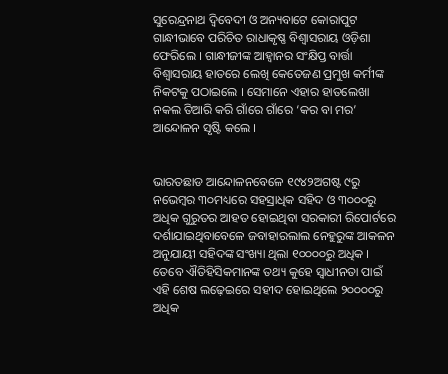ସୁରେନ୍ଦ୍ରନାଥ ଦ୍ୱିବେଦୀ ଓ ଅନ୍ୟବାଟେ କୋରାପୁଟ ଗାନ୍ଧୀଭାବେ ପରିଚିତ ରାଧାକୃଷ୍ଣ ବିଶ୍ୱାସରାୟ ଓଡ଼ିଶା ଫେରିଲେ । ଗାନ୍ଧୀଜୀଙ୍କ ଆହ୍ୱାନର ସଂକ୍ଷିପ୍ତ ବାର୍ତ୍ତା ବିଶ୍ୱାସରାୟ ହାତରେ ଲେଖି କେତେଜଣ ପ୍ରମୁଖ କର୍ମୀଙ୍କ ନିକଟକୁ ପଠାଇଲେ । ସେମାନେ ଏହାର ହାତଲେଖା ନକଲ ତିଆରି କରି ଗାଁରେ ଗାଁରେ ‘କର ବା ମର’ ଆନ୍ଦୋଳନ ସୃଷ୍ଟି କଲେ ।


ଭାରତଛାଡ ଆନ୍ଦୋଳନବେଳେ ୧୯୪୨ଅଗଷ୍ଟ ୯ରୁ ନଭେମ୍ବର ୩୦ମଧ୍ୟରେ ସହସ୍ରାଧିକ ସହିଦ ଓ ୩୦୦୦ରୁ ଅଧିକ ଗୁରୁତର ଆହତ ହୋଇଥିବା ସରକାରୀ ରିପୋର୍ଟରେ ଦର୍ଶାଯାଇଥିବାବେଳେ ଜବାହାରଲାଲ ନେହୁରୁଙ୍କ ଆକଳନ ଅନୁଯାୟୀ ସହିଦଙ୍କ ସଂଖ୍ୟା ଥିଲା ୧୦୦୦୦ରୁ ଅଧିକ । ତେବେ ଐତିହିସିକମାନଙ୍କ ତଥ୍ୟ କୁହେ ସ୍ୱାଧୀନତା ପାଇଁ ଏହି ଶେଷ ଲଢ଼େଇରେ ସହୀଦ ହୋଇଥିଲେ ୨୦୦୦୦ରୁ ଅଧିକ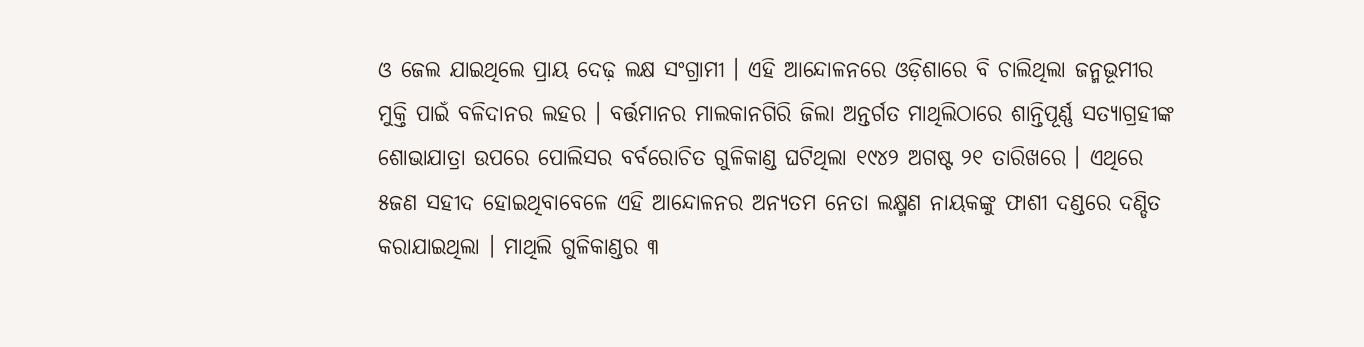ଓ ଜେଲ ଯାଇଥିଲେ ପ୍ରାୟ ଦେଢ଼ ଲକ୍ଷ ସଂଗ୍ରାମୀ । ଏହି ଆନ୍ଦୋଳନରେ ଓଡ଼ିଶାରେ ବି ଚାଲିଥିଲା ଜନ୍ମଭୂମୀର ମୁକ୍ତି ପାଇଁ ବଳିଦାନର ଲହର । ବର୍ତ୍ତମାନର ମାଲକାନଗିରି ଜିଲା ଅନ୍ତର୍ଗତ ମାଥିଲିଠାରେ ଶାନ୍ତିପୂର୍ଣ୍ଣ ସତ୍ୟାଗ୍ରହୀଙ୍କ ଶୋଭାଯାତ୍ରା ଉପରେ ପୋଲିସର ବର୍ବରୋଚିତ ଗୁଳିକାଣ୍ଡ ଘଟିଥିଲା ୧୯୪୨ ଅଗଷ୍ଟ ୨୧ ତାରିଖରେ । ଏଥିରେ ୫ଜଣ ସହୀଦ ହୋଇଥିବାବେଳେ ଏହି ଆନ୍ଦୋଳନର ଅନ୍ୟତମ ନେତା ଲକ୍ଷ୍ମଣ ନାୟକଙ୍କୁ ଫାଶୀ ଦଣ୍ଡରେ ଦଣ୍ଡିତ କରାଯାଇଥିଲା । ମାଥିଲି ଗୁଳିକାଣ୍ଡର ୩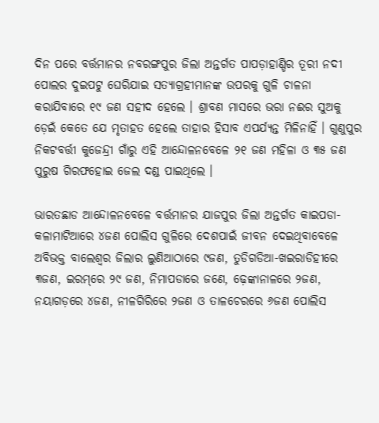ଦିନ ପରେ ବର୍ତ୍ତମାନର ନବରଙ୍ଗପୁର ଜିଲା ଅନ୍ତର୍ଗତ ପାପଡ଼ାହାଣ୍ଡିର ତୂରୀ ନଦୀ ପୋଲର ଦୁଇପଟୁ ଘେରିଯାଇ ସତ୍ୟାଗ୍ରହୀମାନଙ୍କ ଉପରକୁ ଗୁଳି ଚାଳନା କରାଯିବାରେ ୧୯ ଜଣ ସହୀଦ ହେଲେ । ଶ୍ରାବଣ ମାସରେ ଭରା ନଈର ସୁଅକୁ ଡ଼େଇଁ କେତେ ଯେ ମୃତାହତ ହେଲେ ତାହାର ହିସାବ ଏପର୍ଯ୍ୟନ୍ତ ମିଳିନାହିଁ । ଗୁଣୁପୁର ନିକଟବର୍ତ୍ତୀ କୁଜେନ୍ଦ୍ରୀ ଗାଁରୁ ଏହି ଆନ୍ଦୋଳନବେଳେ ୨୧ ଜଣ ମହିଳା ଓ ୩୫ ଜଣ ପୁରୁଷ ଗିରଫହୋଇ ଜେଲ ଦଣ୍ଡ ପାଇଥିଲେ ।

ଭାରତଛାଡ ଆନ୍ଦୋଳନବେଳେ ବର୍ତ୍ତମାନର ଯାଜପୁର ଜିଲା ଅନ୍ତର୍ଗତ କାଇପଡା-କଳାମାଟିଆରେ ୪ଜଣ ପୋଲିସ ଗୁଳିରେ ଦେଶପାଇଁ ଜୀବନ ଦେଇଥିବାବେଳେ ଅବିଭକ୍ତ ବାଲେଶ୍ୱର ଜିଲାର ଲୁଣିଆଠାରେ ୯ଜଣ, ତୁଡିଗଡିଆ-ଖଇରାଡିହୀରେ ୩ଜଣ, ଇରମ୍‌ରେ ୨୯ ଜଣ, ନିମାପଡାରେ ଜଣେ, ଢ଼େଙ୍କାନାଳରେ ୨ଜଣ, ନୟାଗଡ଼ରେ ୪ଜଣ, ନୀଳଗିରିରେ ୨ଜଣ ଓ ତାଳଚେରରେ ୬ଜଣ ପୋଲିସ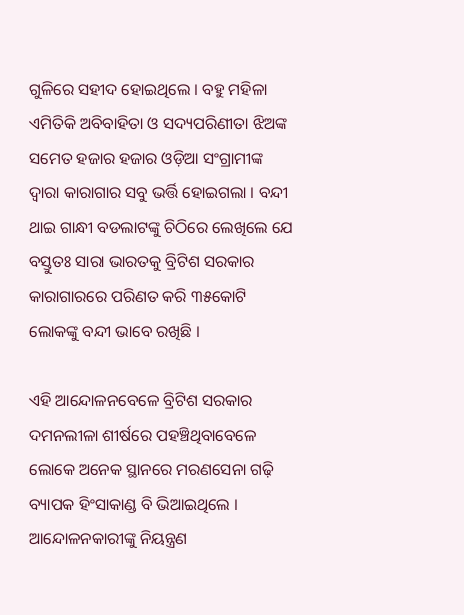ଗୁଳିରେ ସହୀଦ ହୋଇଥିଲେ । ବହୁ ମହିଳା ଏମିତିକି ଅବିବାହିତା ଓ ସଦ୍ୟପରିଣୀତା ଝିଅଙ୍କ ସମେତ ହଜାର ହଜାର ଓଡ଼ିଆ ସଂଗ୍ରାମୀଙ୍କ ଦ୍ୱାରା କାରାଗାର ସବୁ ଭର୍ତ୍ତି ହୋଇଗଲା । ବନ୍ଦୀ ଥାଇ ଗାନ୍ଧୀ ବଡଲାଟଙ୍କୁ ଚିଠିରେ ଲେଖିଲେ ଯେ ବସ୍ତୁତଃ ସାରା ଭାରତକୁ ବ୍ରିଟିଶ ସରକାର କାରାଗାରରେ ପରିଣତ କରି ୩୫କୋଟି ଲୋକଙ୍କୁ ବନ୍ଦୀ ଭାବେ ରଖିଛି ।

ଏହି ଆନ୍ଦୋଳନବେଳେ ବ୍ରିଟିଶ ସରକାର ଦମନଲୀଳା ଶୀର୍ଷରେ ପହଞ୍ଚିଥିବାବେଳେ ଲୋକେ ଅନେକ ସ୍ଥାନରେ ମରଣସେନା ଗଢ଼ି ବ୍ୟାପକ ହିଂସାକାଣ୍ଡ ବି ଭିଆଇଥିଲେ । ଆନ୍ଦୋଳନକାରୀଙ୍କୁ ନିୟନ୍ତ୍ରଣ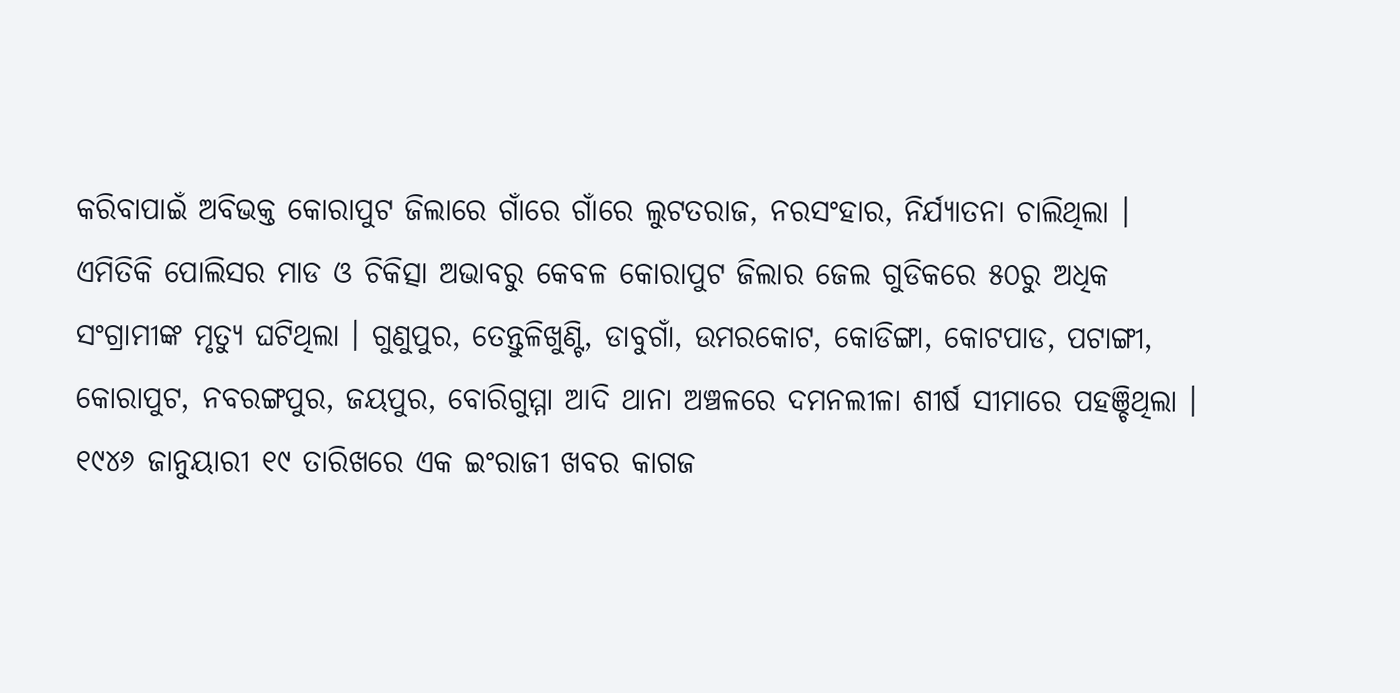କରିବାପାଇଁ ଅବିଭକ୍ତ କୋରାପୁଟ ଜିଲାରେ ଗାଁରେ ଗାଁରେ ଲୁଟତରାଜ, ନରସଂହାର, ନିର୍ଯ୍ୟାତନା ଚାଲିଥିଲା । ଏମିତିକି ପୋଲିସର ମାଡ ଓ ଚିକିତ୍ସା ଅଭାବରୁ କେବଳ କୋରାପୁଟ ଜିଲାର ଜେଲ ଗୁଡିକରେ ୫୦ରୁ ଅଧିକ ସଂଗ୍ରାମୀଙ୍କ ମୃତ୍ୟୁ ଘଟିଥିଲା । ଗୁଣୁପୁର, ତେନ୍ତୁଳିଖୁଣ୍ଟି, ଡାବୁଗାଁ, ଉମରକୋଟ, କୋଡିଙ୍ଗା, କୋଟପାଡ, ପଟାଙ୍ଗୀ, କୋରାପୁଟ, ନବରଙ୍ଗପୁର, ଜୟପୁର, ବୋରିଗୁମ୍ମା ଆଦି ଥାନା ଅଞ୍ଚଳରେ ଦମନଲୀଳା ଶୀର୍ଷ ସୀମାରେ ପହଞ୍ଚିଥିଲା । ୧୯୪୬ ଜାନୁୟାରୀ ୧୯ ତାରିଖରେ ଏକ ଇଂରାଜୀ ଖବର କାଗଜ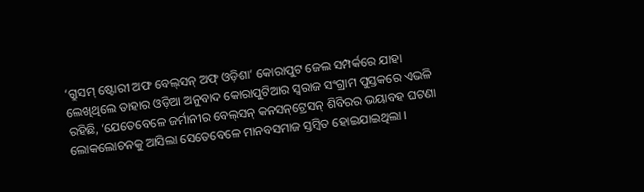‘ଗ୍ରୁସମ୍ ଷ୍ଟୋରୀ ଅଫ ବେଲ୍‌ସନ୍ ଅଫ୍ ଓଡ଼ିଶା’ କୋରାପୁଟ ଜେଲ ସମ୍ପର୍କରେ ଯାହା ଲେଖିଥିଲେ ତାହାର ଓଡ଼ିଆ ଅନୁବାଦ କୋରାପୁଟିଆର ସ୍ୱରାଜ ସଂଗ୍ରାମ ପୁସ୍ତକରେ ଏଭଳି ରହିଛି, ‘ଯେତେବେଳେ ଜର୍ମାନୀର ବେଲ୍‌ସନ୍ କନସନ୍‌ଟ୍ରେସନ୍ ଶିବିରର ଭୟାବହ ଘଟଣା ଲୋକଲୋଚନକୁ ଆସିଲା ସେତେବେଳେ ମାନବସମାଜ ସ୍ତମ୍ବିତ ହୋଇଯାଇଥିଲା ।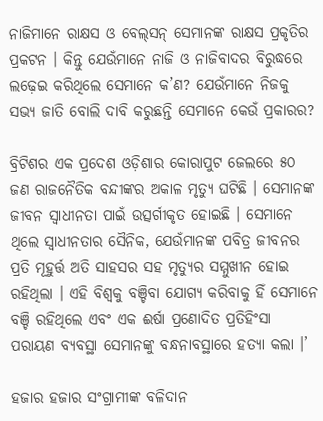ନାଜିମାନେ ରାକ୍ଷସ ଓ ବେଲ୍‌ସନ୍ ସେମାନଙ୍କ ରାକ୍ଷସ ପ୍ରକୃତିର ପ୍ରକଟନ । କିନ୍ତୁ ଯେଉଁମାନେ ନାଜି ଓ ନାଜିବାଦର ବିରୁଦ୍ଧରେ ଲଢ଼େଇ କରିଥିଲେ ସେମାନେ କ’ଣ? ଯେଉଁମାନେ ନିଜକୁ ସଭ୍ୟ ଜାତି ବୋଲି ଦାବି କରୁଛନ୍ତି ସେମାନେ କେଉଁ ପ୍ରକାରର?

ବ୍ରିଟିଶର ଏକ ପ୍ରଦେଶ ଓଡ଼ିଶାର କୋରାପୁଟ ଜେଲରେ ୫୦ ଜଣ ରାଜନୈତିକ ବନ୍ଦୀଙ୍କର ଅକାଳ ମୃତ୍ୟୁ ଘଟିଛି । ସେମାନଙ୍କ ଜୀବନ ସ୍ୱାଧୀନତା ପାଇଁ ଉତ୍ସର୍ଗୀକୃତ ହୋଇଛି । ସେମାନେ ଥିଲେ ସ୍ୱାଧୀନତାର ସୈନିକ, ଯେଉଁମାନଙ୍କ ପବିତ୍ର ଜୀବନର ପ୍ରତି ମୂହୁର୍ତ୍ତ ଅତି ସାହସର ସହ ମୃତ୍ୟୁର ସମ୍ମୁଖୀନ ହୋଇ ରହିଥିଲା । ଏହି ବିଶ୍ୱକୁ ବଞ୍ଚିବା ଯୋଗ୍ୟ କରିବାକୁ ହିଁ ସେମାନେ ବଞ୍ଚି ରହିଥିଲେ ଏବଂ ଏକ ଈର୍ଷା ପ୍ରଣୋଦିତ ପ୍ରତିହିଂସା ପରାୟଣ ବ୍ୟବସ୍ଥା ସେମାନଙ୍କୁ ବନ୍ଧନାବସ୍ଥାରେ ହତ୍ୟା କଲା ।’

ହଜାର ହଜାର ସଂଗ୍ରାମୀଙ୍କ ବଳିଦାନ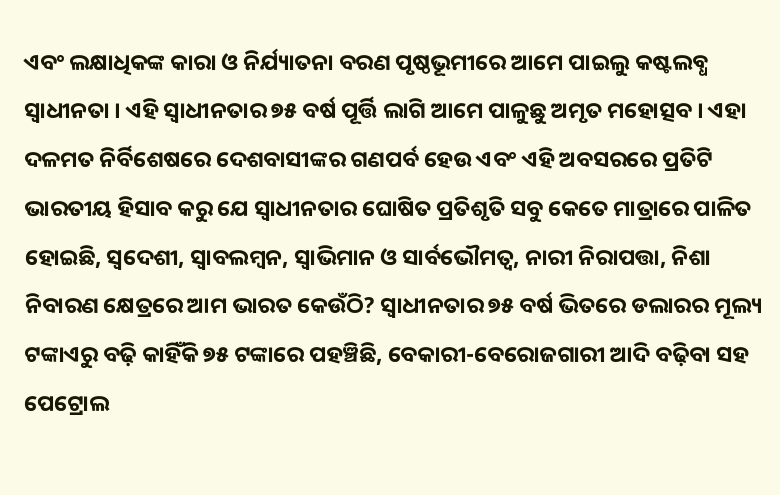ଏବଂ ଲକ୍ଷାଧିକଙ୍କ କାରା ଓ ନିର୍ଯ୍ୟାତନା ବରଣ ପୃଷ୍ଠଭୂମୀରେ ଆମେ ପାଇଲୁ କଷ୍ଟଲବ୍ଧ ସ୍ୱାଧୀନତା । ଏହି ସ୍ୱାଧୀନତାର ୭୫ ବର୍ଷ ପୂର୍ତ୍ତି ଲାଗି ଆମେ ପାଳୁଛୁ ଅମୃତ ମହୋତ୍ସବ । ଏହା ଦଳମତ ନିର୍ବିଶେଷରେ ଦେଶବାସୀଙ୍କର ଗଣପର୍ବ ହେଉ ଏବଂ ଏହି ଅବସରରେ ପ୍ରତିଟି ଭାରତୀୟ ହିସାବ କରୁ ଯେ ସ୍ୱାଧୀନତାର ଘୋଷିତ ପ୍ରତିଶୃତି ସବୁ କେତେ ମାତ୍ରାରେ ପାଳିତ ହୋଇଛି, ସ୍ୱଦେଶୀ, ସ୍ୱାବଲମ୍ବନ, ସ୍ୱାଭିମାନ ଓ ସାର୍ବଭୌମତ୍ୱ, ନାରୀ ନିରାପତ୍ତା, ନିଶା ନିବାରଣ କ୍ଷେତ୍ରରେ ଆମ ଭାରତ କେଉଁଠି? ସ୍ୱାଧୀନତାର ୭୫ ବର୍ଷ ଭିତରେ ଡଲାରର ମୂଲ୍ୟ ଟଙ୍କାଏରୁ ବଢ଼ି କାହିଁକି ୭୫ ଟଙ୍କାରେ ପହଞ୍ଚିଛି, ବେକାରୀ-ବେରୋଜଗାରୀ ଆଦି ବଢ଼ିବା ସହ ପେଟ୍ରୋଲ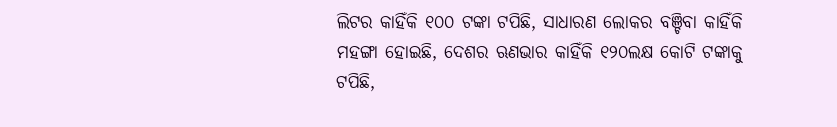ଲିଟର କାହିଁକି ୧୦୦ ଟଙ୍କା ଟପିଛି, ସାଧାରଣ ଲୋକର ବଞ୍ଚିବା କାହିଁକି ମହଙ୍ଗା ହୋଇଛି, ଦେଶର ଋଣଭାର କାହିଁକି ୧୨୦ଲକ୍ଷ କୋଟି ଟଙ୍କାକୁ ଟପିଛି,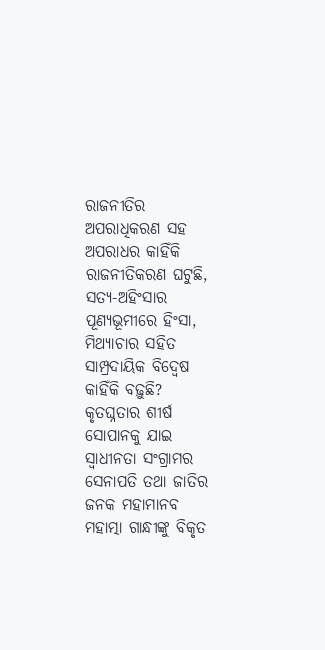ରାଜନୀତିର ଅପରାଧିକରଣ ସହ ଅପରାଧର କାହିଁକି ରାଜନୀତିକରଣ ଘଟୁଛି, ସତ୍ୟ-ଅହିଂସାର ପୂଣ୍ୟଭୂମୀରେ ହିଂସା, ମିଥ୍ୟାଚାର ସହିତ ସାମ୍ପ୍ରଦାୟିକ ବିଦ୍ୱେଷ କାହିଁକି ବଢ଼ୁଛି? କୃତଘ୍ନତାର ଶୀର୍ଷ ସୋପାନକୁ ଯାଇ ସ୍ୱାଧୀନତା ସଂଗ୍ରାମର ସେନାପତି ତଥା ଜାତିର ଜନକ ମହାମାନବ ମହାତ୍ମା ଗାନ୍ଧୀଙ୍କୁ ବିକୃତ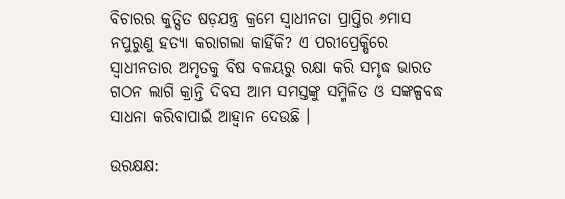ବିଚାରର କୁତ୍ସିତ ଷଡ଼ଯନ୍ତ୍ର କ୍ରମେ ସ୍ୱାଧୀନତା ପ୍ରାପ୍ତିର ୬ମାସ ନପୁରୁଣୁ ହତ୍ୟା କରାଗଲା କାହିଁକି? ଏ ପରୀପ୍ରେକ୍ଷିରେ ସ୍ୱାଧୀନତାର ଅମୃତକୁ ବିଷ ବଳୟରୁ ରକ୍ଷା କରି ସମୃଦ୍ଧ ଭାରତ ଗଠନ ଲାଗି କ୍ରାନ୍ତି ଦିବସ ଆମ ସମସ୍ତଙ୍କୁ ସମ୍ମିଳିତ ଓ ସଙ୍କଳ୍ପବଦ୍ଧ ସାଧନା କରିବାପାଇଁ ଆହ୍ୱାନ ଦେଉଛି ।

ଉରକ୍ଷକ୍ଷ: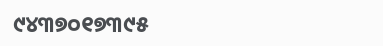୯୪୩୭୦୧୭୩୯୫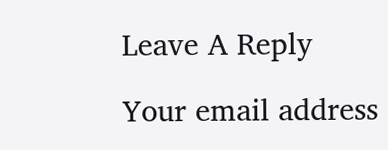Leave A Reply

Your email address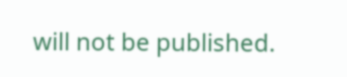will not be published.